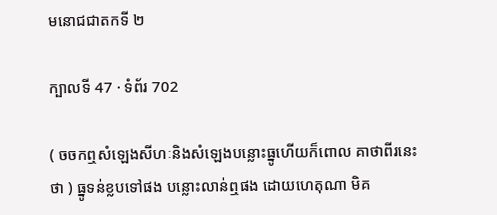មនោជជាតកទី ២

ក្បាលទី 47 · ទំព័រ 702

( ចចកឮសំឡេងសីហៈនិងសំឡេងបន្លោះធ្នូហើយក៏ពោល គាថាពីរនេះថា ) ធ្នូទន់ខ្លបទៅផង បន្លោះលាន់ឮផង ដោយហេតុណា មិគ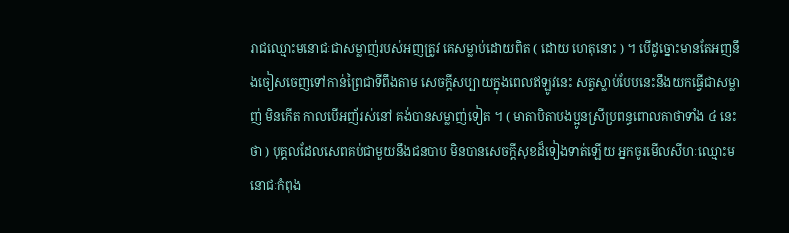រាជឈ្មោះមនោជៈជាសម្លាញ់របស់អញត្រូវ គេសម្លាប់ដោយពិត ( ដោយ ហេតុនោះ ) ។ បើដូច្នោះមានតែអញនឹងចៀសចេញទៅកាន់ព្រៃជាទីពឹងតាម សេចក្តីសប្បាយក្នុងពេលឥឡូវនេះ សត្វស្លាប់បែបនេះនឹងយកធ្វើជាសម្លាញ់ មិនកើត កាលបើអញ័រស់នៅ គង់បានសម្លាញ់ទៀត ។ ( មាតាបិតាបងប្អូនស្រីប្រពន្ធពោលគាថាទាំង ៤ នេះថា ) បុគ្គលដែលសេពគប់ជាមួយនឹងជនបាប មិនបានសេចក្តីសុខដ៏ទៀងទាត់ឡើយ អ្នកចូរមើលសីហៈឈ្មោះមនោជៈកំពុង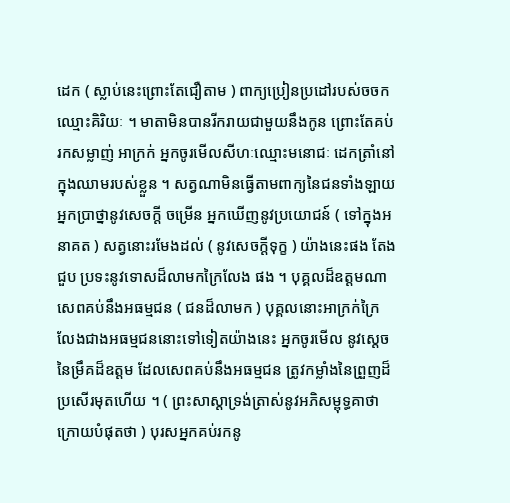ដេក ( ស្លាប់នេះព្រោះតែជឿតាម ) ពាក្យប្រៀនប្រដៅរបស់ចចកឈ្មោះគិរិយៈ ។ មាតាមិនបានរីករាយជាមួយនឹងកូន ព្រោះតែគប់រកសម្លាញ់ អាក្រក់ អ្នកចូរមើលសីហៈឈ្មោះមនោជៈ ដេកត្រាំនៅក្នុងឈាមរបស់ខ្លួន ។ សត្វណាមិនធ្វើតាមពាក្យនៃជនទាំងឡាយអ្នកប្រាថ្នានូវសេចក្តី ចម្រើន អ្នកឃើញនូវប្រយោជន៍ ( ទៅក្នុងអនាគត ) សត្វនោះរមែងដល់ ( នូវសេចក្តីទុក្ខ ) យ៉ាងនេះផង តែងជួប ប្រទះនូវទោសដ៏លាមកក្រៃលែង ផង ។ បុគ្គលដ៏ឧត្តមណាសេពគប់នឹងអធម្មជន ( ជនដ៏លាមក ) បុគ្គលនោះអាក្រក់ក្រៃលែងជាងអធម្មជននោះទៅទៀតយ៉ាងនេះ អ្នកចូរមើល នូវស្តេចនៃម្រឹគដ៏ឧត្តម ដែលសេពគប់នឹងអធម្មជន ត្រូវកម្លាំងនៃព្រួញដ៏ ប្រសើរមុតហើយ ។ ( ព្រះសាស្តាទ្រង់ត្រាស់នូវអភិសម្ពុទ្ធគាថាក្រោយបំផុតថា ) បុរសអ្នកគប់រកនូ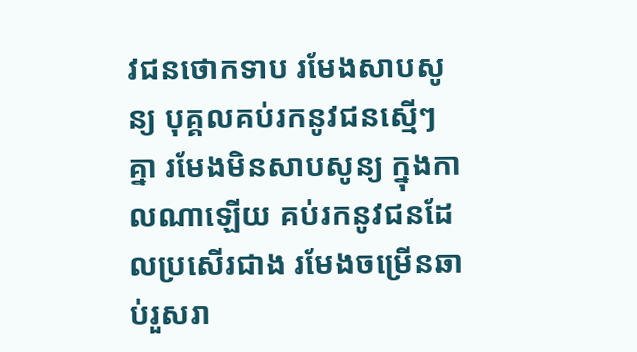វជនថោកទាប រមែងសាបសូន្យ បុគ្គលគប់រកនូវជនស្មើៗ គ្នា រមែងមិនសាបសូន្យ ក្នុងកាលណាឡើយ គប់រកនូវជនដែលប្រសើរជាង រមែងចម្រើនឆាប់រួសរា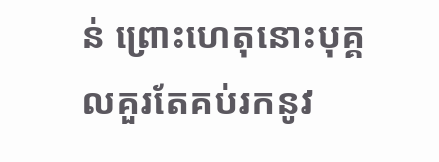ន់ ព្រោះហេតុនោះបុគ្គលគួរតែគប់រកនូវ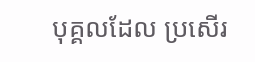បុគ្គលដែល ប្រសើរ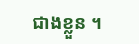ជាងខ្លួន ។